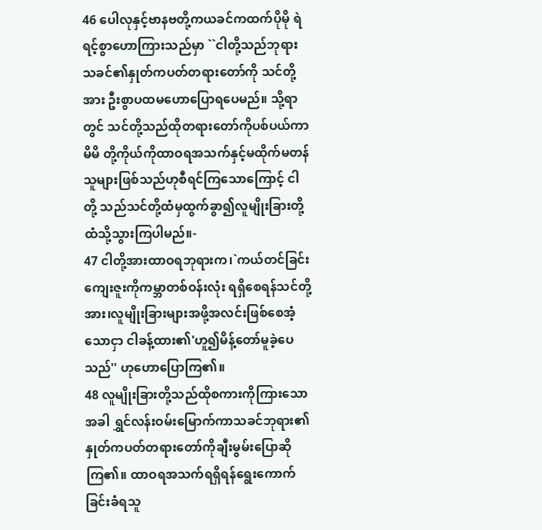46 ပေါလုနှင့်ဗာနဗတို့ကယခင်ကထက်ပိုမို ရဲရင့်စွာဟောကြားသည်မှာ ``ငါတို့သည်ဘုရား သခင်၏နှုတ်ကပတ်တရားတော်ကို သင်တို့အား ဦးစွာပထမဟောပြောရပေမည်။ သို့ရာတွင် သင်တို့သည်ထိုတရားတော်ကိုပစ်ပယ်ကာ မိမိ တို့ကိုယ်ကိုထာဝရအသက်နှင့်မထိုက်မတန် သူများဖြစ်သည်ဟုစီရင်ကြသောကြောင့် ငါတို့ သည်သင်တို့ထံမှထွက်ခွာ၍လူမျိုးခြားတို့ ထံသို့သွားကြပါမည်။-
47 ငါတို့အားထာဝရဘုရားက၊`ကယ်တင်ခြင်းကျေးဇူးကိုကမ္ဘာတစ်ဝန်းလုံး ရရှိစေရန်သင်တို့အား၊လူမျိုးခြားများအဖို့အလင်းဖြစ်စေအံ့သောငှာ ငါခန့်ထား၏'ဟူ၍မိန့်တော်မူခဲ့ပေသည်'' ဟုဟောပြောကြ၏။
48 လူမျိုးခြားတို့သည်ထိုစကားကိုကြားသော အခါ ရွှင်လန်းဝမ်းမြောက်ကာသခင်ဘုရား၏ နှုတ်ကပတ်တရားတော်ကိုချီးမွမ်းပြောဆို ကြ၏။ ထာဝရအသက်ရရှိရန်ရွေးကောက် ခြင်းခံရသူ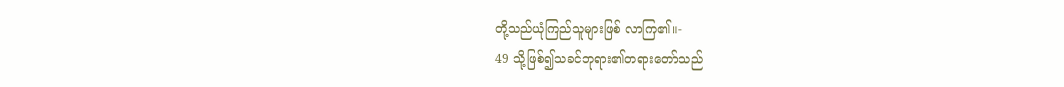တို့သည်ယုံကြည်သူများဖြစ် လာကြ၏။-
49 သို့ဖြစ်၍သခင်ဘုရား၏တရားတော်သည်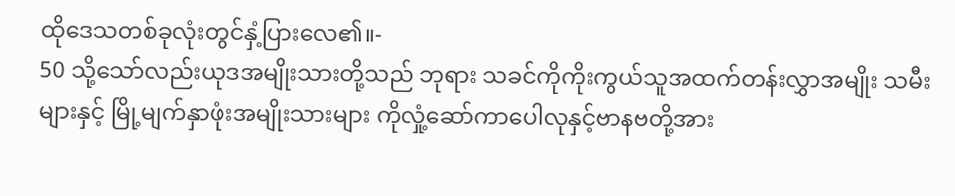ထိုဒေသတစ်ခုလုံးတွင်နှံ့ပြားလေ၏။-
50 သို့သော်လည်းယုဒအမျိုးသားတို့သည် ဘုရား သခင်ကိုကိုးကွယ်သူအထက်တန်းလွှာအမျိုး သမီးများနှင့် မြို့မျက်နှာဖုံးအမျိုးသားများ ကိုလှုံ့ဆော်ကာပေါလုနှင့်ဗာနဗတို့အား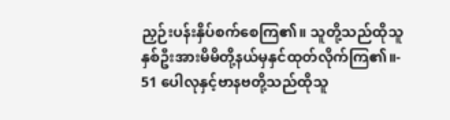ညှဉ်းပန်းနှိပ်စက်စေကြ၏။ သူတို့သည်ထိုသူ နှစ်ဦးအားမိမိတို့နယ်မှနှင်ထုတ်လိုက်ကြ၏။-
51 ပေါလုနှင့်ဗာနဗတို့သည်ထိုသူ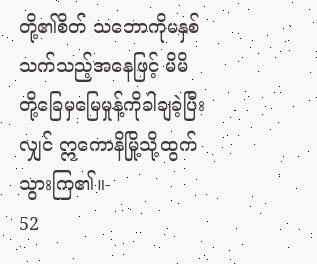တို့၏စိတ် သဘောကိုမနှစ်သက်သည့်အနေဖြင့် မိမိ တို့ခြေမှမြေမှုန့်ကိုခါချခဲ့ပြီးလျှင် ဣကောနိမြို့သို့ထွက်သွားကြ၏။-
52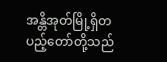အန္တိအုတ်မြို့ရှိတပည့်တော်တို့သည်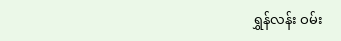ရွှန်လန်း ဝမ်း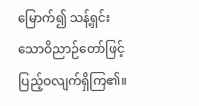မြောက်၍ သန့်ရှင်းသောဝိညာဉ်တော်ဖြင့် ပြည့်ဝလျက်ရှိကြ၏။